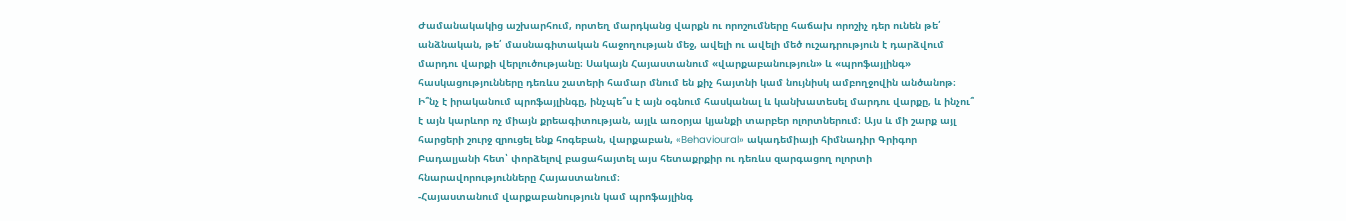Ժամանակակից աշխարհում, որտեղ մարդկանց վարքն ու որոշումները հաճախ որոշիչ դեր ունեն թե՛ անձնական, թե՛ մասնագիտական հաջողության մեջ, ավելի ու ավելի մեծ ուշադրություն է դարձվում մարդու վարքի վերլուծությանը։ Սակայն Հայաստանում «վարքաբանություն» և «պրոֆայլինգ» հասկացությունները դեռևս շատերի համար մնում են քիչ հայտնի կամ նույնիսկ ամբողջովին անծանոթ։ Ի՞նչ է իրականում պրոֆայլինգը, ինչպե՞ս է այն օգնում հասկանալ և կանխատեսել մարդու վարքը, և ինչու՞ է այն կարևոր ոչ միայն քրեագիտության, այլև առօրյա կյանքի տարբեր ոլորտներում։ Այս և մի շարք այլ հարցերի շուրջ զրուցել ենք հոգեբան, վարքաբան, «Behavioural» ակադեմիայի հիմնադիր Գրիգոր Բադալյանի հետ՝ փորձելով բացահայտել այս հետաքրքիր ու դեռևս զարգացող ոլորտի հնարավորությունները Հայաստանում։
-Հայաստանում վարքաբանություն կամ պրոֆայլինգ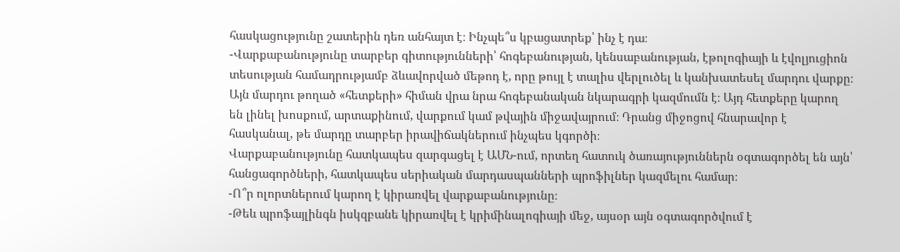հասկացությունը շատերին դեռ անհայտ է։ Ինչպե՞ս կբացատրեք՝ ինչ է դա։
-Վարքաբանությունը տարբեր գիտությունների՝ հոգեբանության, կենսաբանության, էթոլոգիայի և էվոլյուցիոն տեսության համադրությամբ ձևավորված մեթոդ է, որը թույլ է տալիս վերլուծել և կանխատեսել մարդու վարքը։ Այն մարդու թողած «հետքերի» հիման վրա նրա հոգեբանական նկարագրի կազմումն է։ Այդ հետքերը կարող են լինել խոսքում, արտաքինում, վարքում կամ թվային միջավայրում։ Դրանց միջոցով հնարավոր է հասկանալ, թե մարդը տարբեր իրավիճակներում ինչպես կգործի։
Վարքաբանությունը հատկապես զարգացել է ԱՄՆ-ում, որտեղ հատուկ ծառայություններն օգտագործել են այն՝ հանցագործների, հատկապես սերիական մարդասպանների պրոֆիլներ կազմելու համար։
-Ո՞ր ոլորտներում կարող է կիրառվել վարքաբանությունը։
-Թեև պրոֆայլինգն իսկզբանե կիրառվել է կրիմինալոգիայի մեջ, այսօր այն օգտագործվում է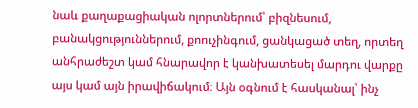նաև քաղաքացիական ոլորտներում՝ բիզնեսում, բանակցություններում, քոուչինգում, ցանկացած տեղ, որտեղ անհրաժեշտ կամ հնարավոր է կանխատեսել մարդու վարքը այս կամ այն իրավիճակում։ Այն օգնում է հասկանալ՝ ինչ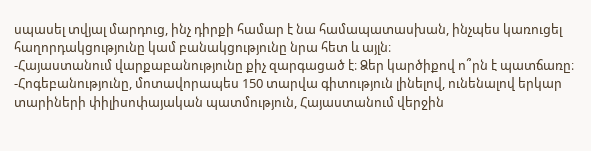սպասել տվյալ մարդուց, ինչ դիրքի համար է նա համապատասխան, ինչպես կառուցել հաղորդակցությունը կամ բանակցությունը նրա հետ և այլն։
-Հայաստանում վարքաբանությունը քիչ զարգացած է։ Ձեր կարծիքով ո՞րն է պատճառը։
-Հոգեբանությունը, մոտավորապես 150 տարվա գիտություն լինելով, ունենալով երկար տարիների փիլիսոփայական պատմություն, Հայաստանում վերջին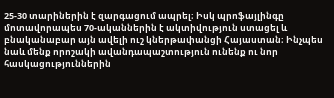25-30 տարիներին է զարգացում ապրել։ Իսկ պրոֆայլինգը մոտավորապես 70-ականներին է ակտիվություն ստացել և բնականաբար այն ավելի ուշ կներթափանցի Հայաստան։ Ինչպես նաև մենք որոշակի ավանդապաշտություն ունենք ու նոր հասկացություններին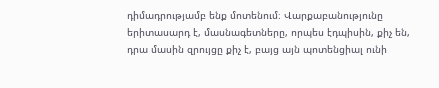դիմադրությամբ ենք մոտենում։ Վարքաբանությունը երիտասարդ է, մասնագետները, որպես էդպիսին, քիչ են, դրա մասին զրույցը քիչ է, բայց այն պոտենցիալ ունի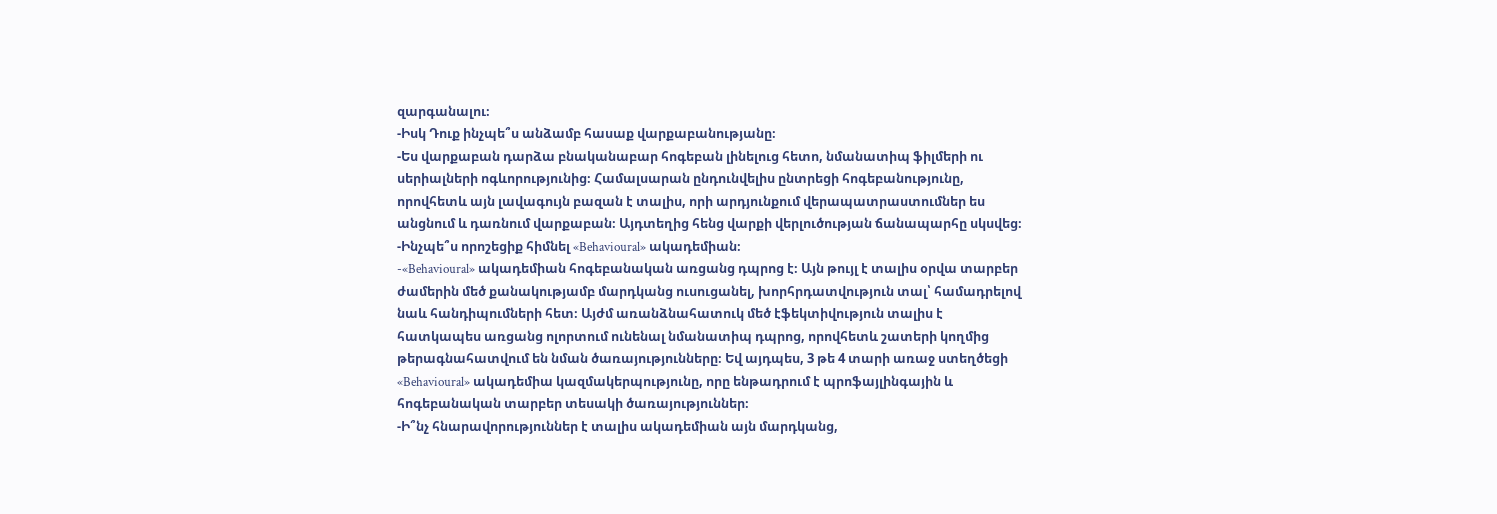զարգանալու։
-Իսկ Դուք ինչպե՞ս անձամբ հասաք վարքաբանությանը։
-Ես վարքաբան դարձա բնականաբար հոգեբան լինելուց հետո, նմանատիպ ֆիլմերի ու սերիալների ոգևորությունից։ Համալսարան ընդունվելիս ընտրեցի հոգեբանությունը, որովհետև այն լավագույն բազան է տալիս, որի արդյունքում վերապատրաստումներ ես անցնում և դառնում վարքաբան։ Այդտեղից հենց վարքի վերլուծության ճանապարհը սկսվեց։
-Ինչպե՞ս որոշեցիք հիմնել «Behavioural» ակադեմիան։
-«Behavioural» ակադեմիան հոգեբանական առցանց դպրոց է։ Այն թույլ է տալիս օրվա տարբեր ժամերին մեծ քանակությամբ մարդկանց ուսուցանել, խորհրդատվություն տալ՝ համադրելով նաև հանդիպումների հետ։ Այժմ առանձնահատուկ մեծ էֆեկտիվություն տալիս է հատկապես առցանց ոլորտում ունենալ նմանատիպ դպրոց, որովհետև շատերի կողմից թերագնահատվում են նման ծառայությունները։ Եվ այդպես, 3 թե 4 տարի առաջ ստեղծեցի «Behavioural» ակադեմիա կազմակերպությունը, որը ենթադրում է պրոֆայլինգային և հոգեբանական տարբեր տեսակի ծառայություններ։
-Ի՞նչ հնարավորություններ է տալիս ակադեմիան այն մարդկանց,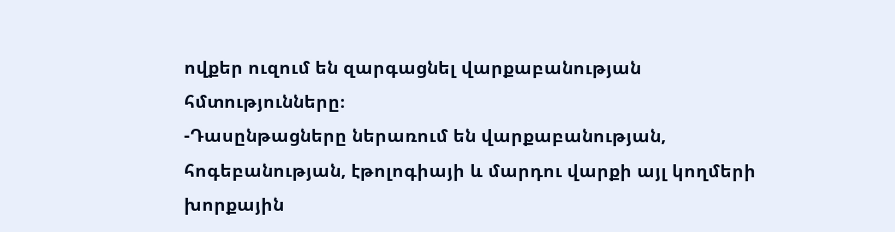ովքեր ուզում են զարգացնել վարքաբանության հմտությունները։
-Դասընթացները ներառում են վարքաբանության, հոգեբանության, էթոլոգիայի և մարդու վարքի այլ կողմերի խորքային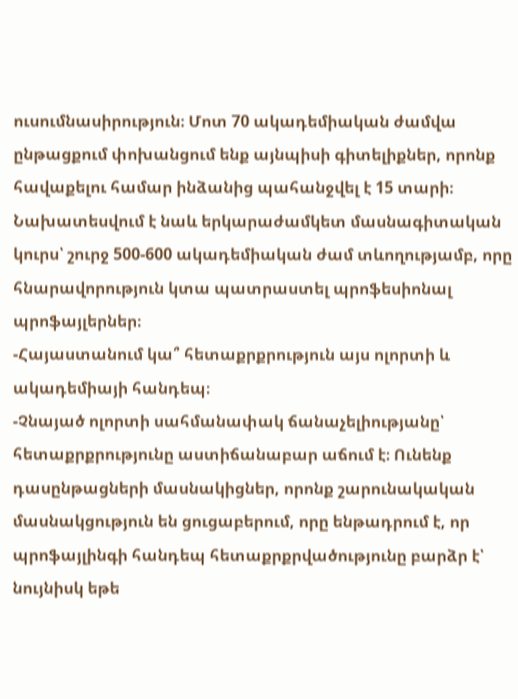ուսումնասիրություն։ Մոտ 70 ակադեմիական ժամվա ընթացքում փոխանցում ենք այնպիսի գիտելիքներ, որոնք հավաքելու համար ինձանից պահանջվել է 15 տարի։ Նախատեսվում է նաև երկարաժամկետ մասնագիտական կուրս՝ շուրջ 500-600 ակադեմիական ժամ տևողությամբ, որը հնարավորություն կտա պատրաստել պրոֆեսիոնալ պրոֆայլերներ։
-Հայաստանում կա՞ հետաքրքրություն այս ոլորտի և ակադեմիայի հանդեպ։
-Չնայած ոլորտի սահմանափակ ճանաչելիությանը՝ հետաքրքրությունը աստիճանաբար աճում է։ Ունենք դասընթացների մասնակիցներ, որոնք շարունակական մասնակցություն են ցուցաբերում, որը ենթադրում է, որ պրոֆայլինգի հանդեպ հետաքրքրվածությունը բարձր է՝ նույնիսկ եթե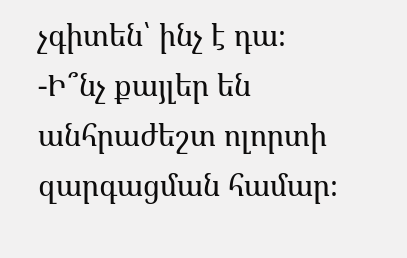չգիտեն՝ ինչ է դա։
-Ի՞նչ քայլեր են անհրաժեշտ ոլորտի զարգացման համար։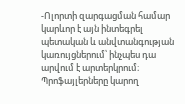-Ոլորտի զարգացման համար կարևոր է այն ինտեգրել պետական և անվտանգության կառույցներում՝ ինչպես դա արվում է արտերկրում։ Պրոֆայլերները կարող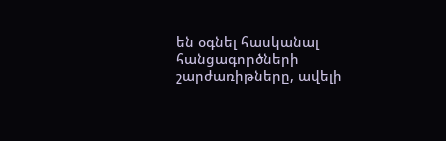են օգնել հասկանալ հանցագործների շարժառիթները, ավելի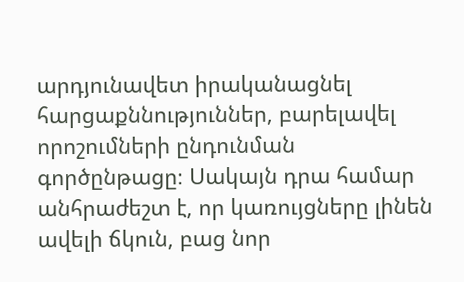արդյունավետ իրականացնել հարցաքննություններ, բարելավել որոշումների ընդունման գործընթացը։ Սակայն դրա համար անհրաժեշտ է, որ կառույցները լինեն ավելի ճկուն, բաց նոր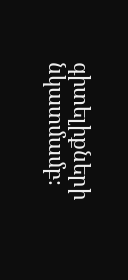գիտելիքների նկատմամբ։